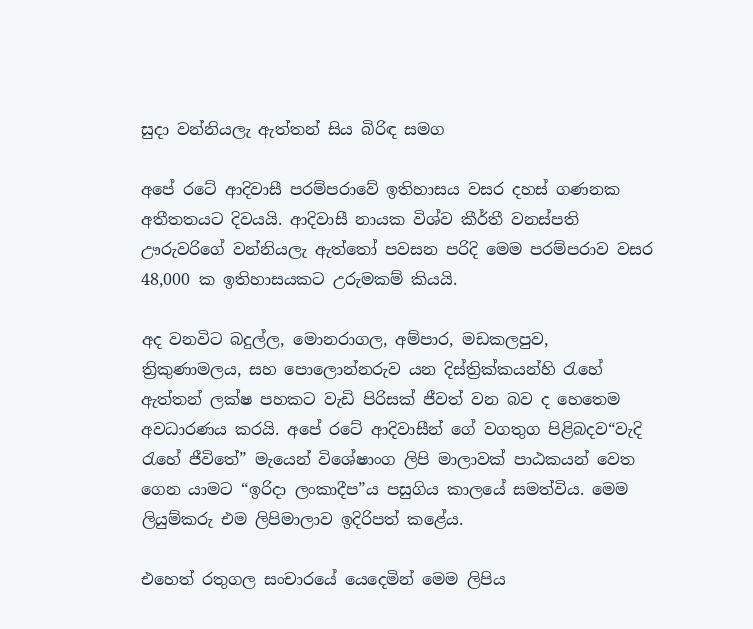සුදා වන්නියලැ ඇත්තන් සිය බිරිඳ සමග

අපේ රටේ ආදිවාසී පරම්පරාවේ ඉතිහාසය වසර දහස් ගණනක අතීතතයට දිවයයි. ආදිවාසී නායක විශ්ව කීර්තී වනස්පති ඌරුවරිගේ වන්නියලැ ඇත්තෝ පවසන පරිදි මෙම පරම්පරාව වසර 48,000 ක ඉතිහාසයකට උරුමකම් කියයි.

අද වනවිට බදුල්ල, මොනරාගල, අම්පාර, මඩකලපුව, ත්‍රිකුණාමලය, සහ පොලොන්නරුව යන දිස්ත්‍රික්කයන්හි රැහේ ඇත්තන් ලක්ෂ පහකට වැඩි පිරිසක් ජීවත් වන බව ද හෙතෙම අවධාරණය කරයි. අපේ රටේ ආදිවාසීන් ගේ වගතුග පිළිබදව“වැදි රැහේ ජීවිතේ” මැයෙන් විශේෂාංග ලිපි මාලාවක් පාඨකයන් වෙත ගෙන යාමට “ඉරිදා ලංකාදීප”ය පසුගිය කාලයේ සමත්විය. මෙම ලියුම්කරු එම ලිපිමාලාව ඉදිරිපත් කළේය.

එහෙත් රතුගල සංචාරයේ යෙදෙමින් මෙම ලිපිය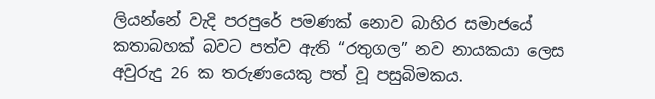ලියන්නේ වැදි පරපුරේ පමණක් නොව බාහිර සමාජයේ කතාබහක් බවට පත්ව ඇති “රතුගල” නව නායකයා ලෙස අවුරුදු 26 ක තරුණයෙකු පත් වූ පසුබිමකය.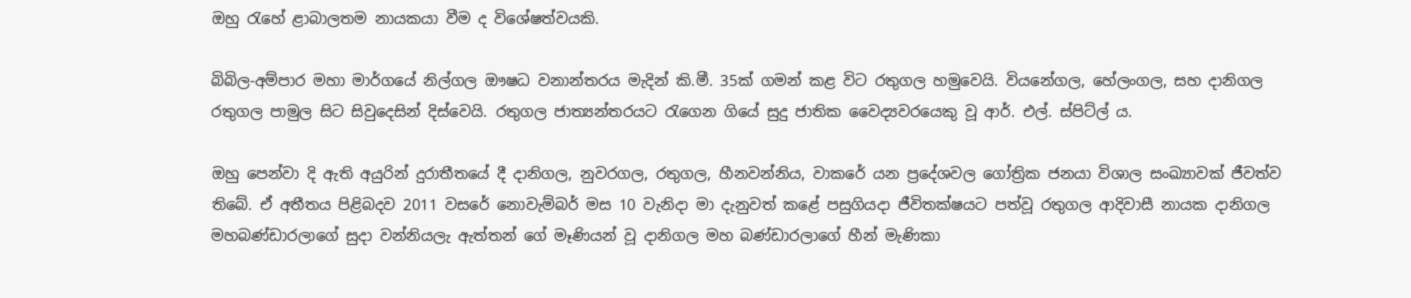ඔහු රැහේ ළාබාලතම නායකයා වීම ද විශේෂත්වයකි.

බිබිල-අම්පාර මහා මාර්ගයේ නිල්ගල ඖෂධ වනාන්තරය මැදින් කි.මී. 35ක් ගමන් කළ විට රතුගල හමුවෙයි. වියනේගල, හේලංගල, සහ දානිගල රතුගල පාමුල සිට සිවුදෙසින් දිස්වෙයි. රතුගල ජාත්‍යන්තරයට රැගෙන ගියේ සුදු ජාතික වෛද්‍යවරයෙකු වූ ආර්. එල්. ස්පිට්ල් ය.

ඔහු පෙන්වා දි ඇති අයුරින් දුරාතීතයේ දී දානිගල, නුවරගල, රතුගල, හීනවන්නිය, වාකරේ යන ප්‍රදේශවල ගෝත්‍රික ජනයා විශාල සංඛ්‍යාවක් ජීවත්ව තිබේ. ඒ අතීතය පිළිබදව 2011 වසරේ නොවැම්බර් මස 10 වැනිදා මා දැනුවත් කළේ පසුගියදා ජීවිතක්ෂයට පත්වූ රතුගල ආදිවාසී නායක දානිගල මහබණ්ඩාරලාගේ සුදා වන්නියලැ ඇත්තන් ගේ මෑණියන් වූ දානිගල මහ බණ්ඩාරලාගේ හීන් මැණිකා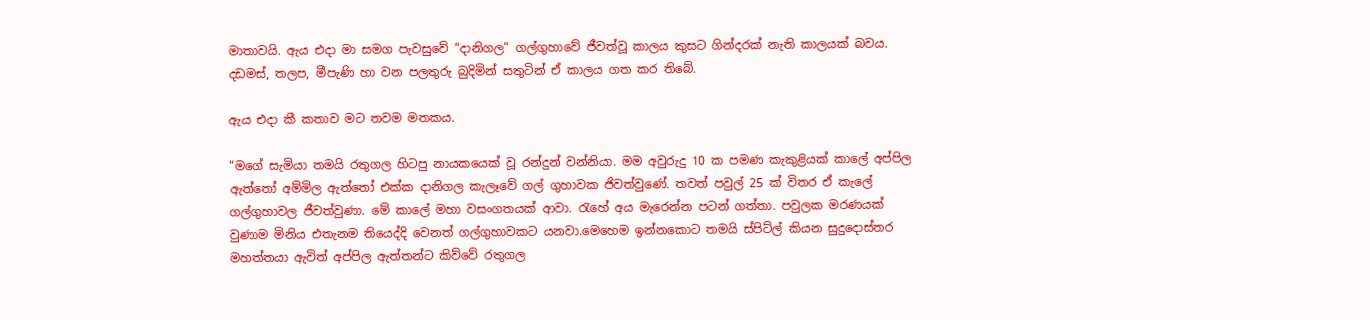මාතාවයි. ඇය එදා මා සමග පැවසුවේ “දානිගල” ගල්ගුහාවේ ජීවත්වූ කාලය කුසට ගින්දරක් නැති කාලයක් බවය. දඩමස්, තලප, මීපැණි හා වන පලතුරු බුදිමින් සතුටින් ඒ කාලය ගත කර තිබේ.

ඇය එදා කී කතාව මට තවම මතකය.

“මගේ සැමියා තමයි රතුගල හිටපු නායකයෙක් වූ රන්දුන් වන්නියා. මම අවුරුදු 10 ක පමණ කැකුළියක් කාලේ අප්පිල ඇත්තෝ අම්මිල ඇත්තෝ එක්ක දානිගල කැලෑවේ ගල් ගුහාවක ජිවත්වුණේ. තවත් පවුල් 25 ක් විතර ඒ කැලේ ගල්ගුහාවල ජීවත්වුණා. මේ කාලේ මහා වසංගතයක් ආවා. රැහේ අය මැරෙන්න පටන් ගත්තා. පවුලක මරණයක් වුණාම මිනිය එතැනම තියෙද්දි වෙනත් ගල්ගුහාවකට යනවා.මෙහෙම ඉන්නකොට තමයි ස්පිට්ල් කියන සුදුදොස්තර මහත්තයා ඇවිත් අප්පිල ඇත්තන්ට කිව්වේ රතුගල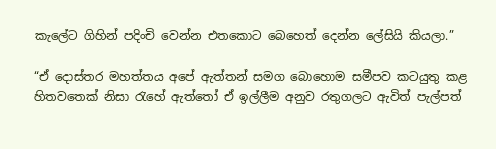කැලේට ගිහින් පදිංචි වෙන්න එතකොට බෙහෙත් දෙන්න ලේසියි කියලා.”

“ඒ දොස්තර මහත්තය අපේ ඇත්තන් සමග බොහොම සමීපව කටයුතු කළ හිතවතෙක් නිසා රැහේ ඇත්තෝ ඒ ඉල්ලීම අනුව රතුගලට ඇවිත් පැල්පත්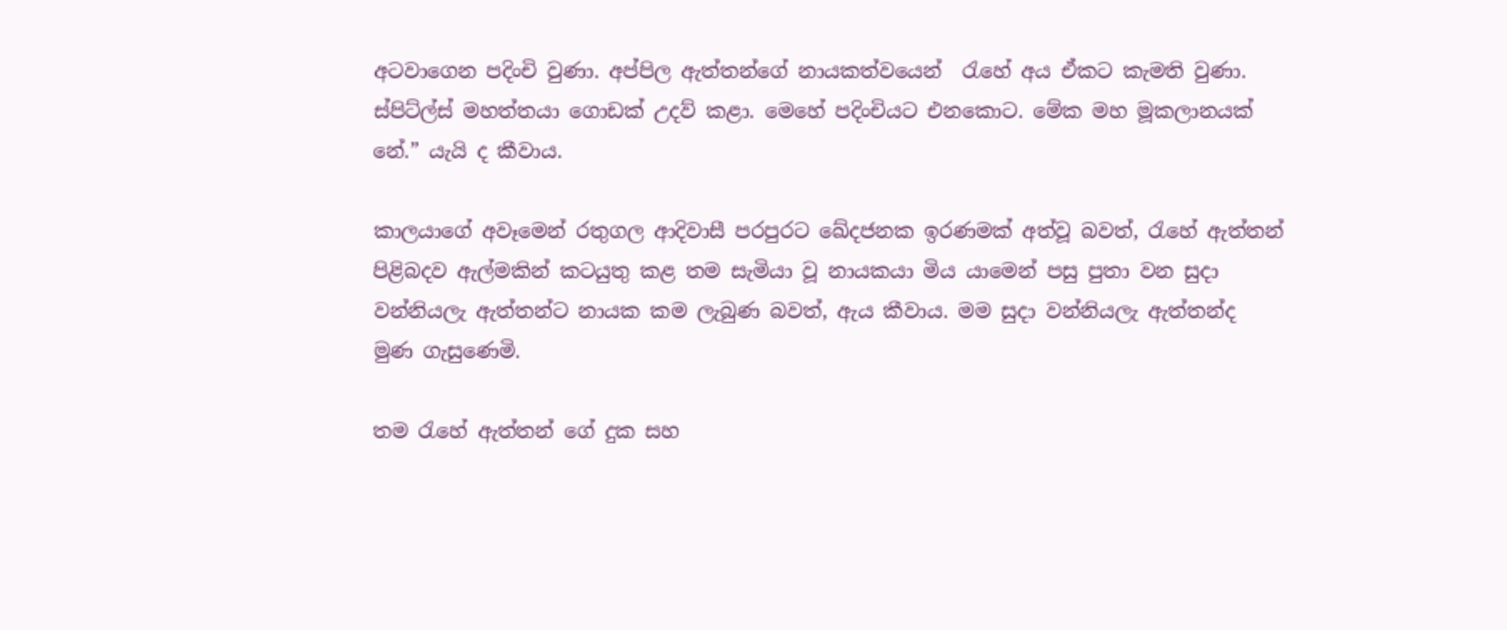අටවාගෙන පදිංචි වුණා. අප්පිල ඇත්තන්ගේ නායකත්වයෙන්  රැහේ අය ඒකට කැමති වුණා. ස්පිට්ල්ස් මහත්තයා ගොඩක් උදව් කළා. මෙහේ පදිංචියට එනකොට. මේක මහ මූකලානයක් නේ.” යැයි ද කීවාය.

කාලයාගේ අවෑමෙන් රතුගල ආදිවාසී පරපුරට ඛේදජනක ඉරණමක් අත්වූ බවත්, රැහේ ඇත්තන් පිළිබදව ඇල්මකින් කටයුතු කළ තම සැමියා වූ නායකයා මිය යාමෙන් පසු පුතා වන සුදා වන්නියලැ ඇත්තන්ට නායක කම ලැබුණ බවත්, ඇය කීවාය. මම සුදා වන්නියලැ ඇත්තන්ද මුණ ගැසුණෙමි.

තම රැහේ ඇත්තන් ගේ දුක සහ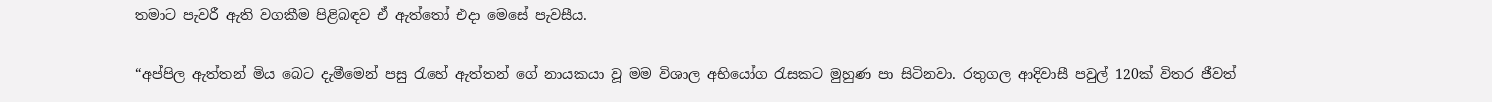තමාට පැවරී ඇති වගකීම පිළිබඳව ඒ ඇත්තෝ එදා මෙසේ පැවසීය.

“අප්පිල ඇත්තන් මිය බෙට දැමීමෙන් පසු රැහේ ඇත්තන් ගේ නායකයා වූ මම විශාල අභියෝග රැසකට මුහුණ පා සිටිනවා. රතුගල ආදිවාසී පවුල් 120ක් විතර ජීවත්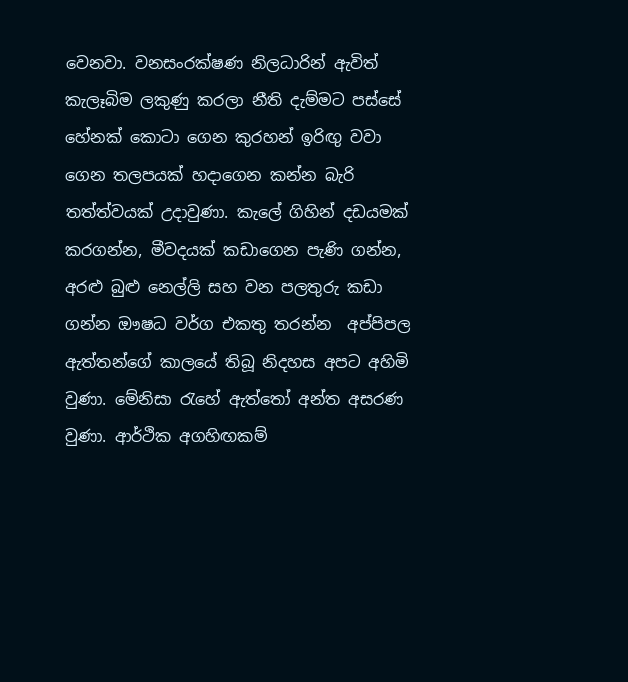වෙනවා. වනසංරක්ෂණ නිලධාරින් ඇවිත් කැලෑබිම ලකුණු කරලා නීති දැම්මට පස්සේ හේනක් කොටා ගෙන කුරහන් ඉරිඟු වවා ගෙන තලපයක් හදාගෙන කන්න බැරි තත්ත්වයක් උදාවුණා. කැලේ ගිහින් දඩයමක් කරගන්න, මීවදයක් කඩාගෙන පැණි ගන්න, අරළු බුළු නෙල්ලි සහ වන පලතුරු කඩා ගන්න ඖෂධ වර්ග එකතු තරන්න  අප්පිපල ඇත්තන්ගේ කාලයේ තිබූ නිදහස අපට අහිමි වුණා. මේනිසා රැහේ ඇත්තෝ අන්ත අසරණ වුණා. ආර්ථික අගහිඟකම්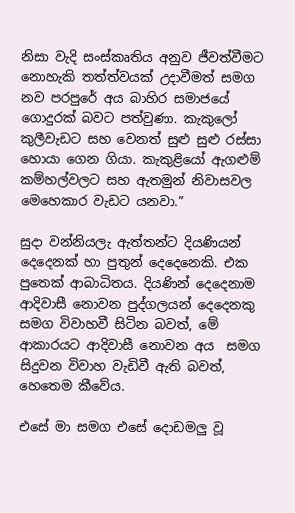නිසා වැදි සංස්කෘතිය අනුව ජීවත්වීමට නොහැකි තත්ත්වයක් උදාවීමත් සමග නව පරපුරේ අය බාහිර සමාජයේ ගොදුරක් බවට පත්වුණා. කැකුලෝ කුලීවැඩට සහ වෙනත් සුළු සුළු රස්සා හොයා ගෙන ගියා. කැකුළියෝ ඇගළුම් කම්හල්වලට සහ ඇතමුන් නිවාසවල මෙහෙකාර වැඩට යනවා.”

සුදා වන්නියලැ ඇත්තන්ට දියණියන් දෙදෙනක් හා පුතුන් දෙදෙනෙකි. එක පුතෙක් ආබාධිතය. දියණින් දෙදෙනාම ආදිවාසී නොවන පුද්ගලයන් දෙදෙනකු සමග විවාහවී සිටින බවත්, මේ ආකාරයට ආදිවාසී නොවන අය  සමග සිදුවන විවාහ වැඩිවී ඇති බවත්, හෙතෙම කීවේය.

එසේ මා සමග එසේ දොඩමලු වූ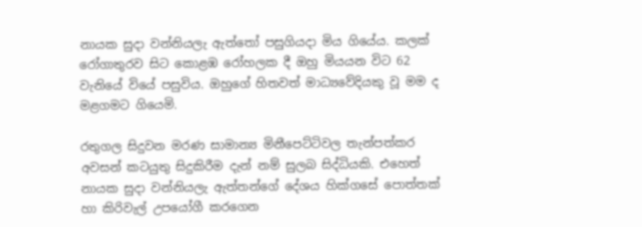නායක සුදා වන්නියලැ ඇත්තෝ පසුගියදා මිය ගියේය. කලක් රෝගාතුරව සිට කොළඹ රෝහලක දී ඔහු මියයන විට 62 වැනියේ වියේ පසුවිය. ඔහුගේ හිතවත් මාධ්‍යවේදියකු වූ මම ද මළගමට ගියෙමි.

රතුගල සිදුවන මරණ සාමාන්‍ය මිනීපෙට්ටිවල තැන්පත්කර අවසන් කටයුතු සිදුකිරීම දැන් නම් සුලබ සිද්ධියකි. එහෙත් නායක සුදා වන්නියලැ ඇත්තන්ගේ දේශය හික්ගසේ පොත්තක් හා කිරිවැල් උපයෝගී කරගෙන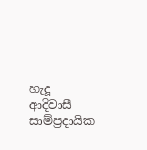හැදූ ආදිවාසී සාම්ප්‍රදායික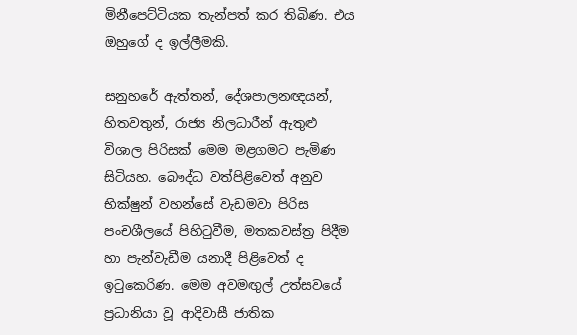මිනීපෙට්ටියක තැන්පත් කර තිබිණ. එය ඔහුගේ ද ඉල්ලීමකි.

සනුහරේ ඇත්තන්, දේශපාලනඥයන්, හිතවතුන්, රාජ්‍ය නිලධාරීන් ඇතුළු විශාල පිරිසක් මෙම මළගමට පැමිණ සිටියහ. බෞද්ධ වත්පිළිවෙත් අනුව භික්ෂුන් වහන්සේ වැඩමවා පිරිස පංචශීලයේ පිහිටුවීම, මතකවස්ත්‍ර පිදීම හා පැන්වැඩීම යනාදී පිළිවෙත් ද ඉටුකෙරිණ. මෙම අවමඟුල් උත්සවයේ  ප්‍රධානියා වූ ආදිවාසී ජාතික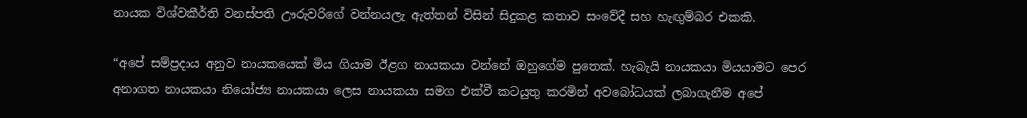නායක විශ්වකීර්ති වනස්පති ඌරුවරිගේ වන්නයලැ ඇත්තන් විසින් සිදුකළ කතාව සංවේදී සහ හැඟුම්බර එකකි.

“අපේ සම්ප්‍රදාය අනුව නායකයෙක් මිය ගියාම ඊළග නායකයා වන්නේ ඔහුගේම පුතෙක්. හැබැයි නායකයා මියයාමට පෙර අනාගත නායකයා නියෝජ්‍ය නායකයා ලෙස නායකයා සමග එක්වී කටයුතු කරමින් අවබෝධයක් ලබාගැනීම අපේ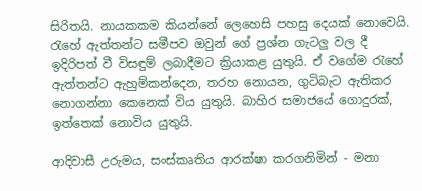සිරිතයි. නායකකම කියන්නේ ලෙහෙසි පහසු දෙයක් නොවෙයි. රැහේ ඇත්තන්ට සමීපව ඔවුන් ගේ ප්‍රශ්න ගැටලු වල දී ඉදිරිපත් වී විසඳුම් ලබාදීමට ක්‍රියාකළ යුතුයි. ඒ වගේම රැහේ ඇත්තන්ට ඇහුම්කන්දෙන, තරහ නොයන, ගුටිබැට ඇතිකර නොගන්නා කෙනෙක් විය යුතුයි. බාහිර සමාජයේ ගොදුරක්, ඉත්තෙක් නොවිය යුතුයි.

ආදිවාසී උරුමය, සංස්කෘතිය ආරක්ෂා කරගනිමින් - මනා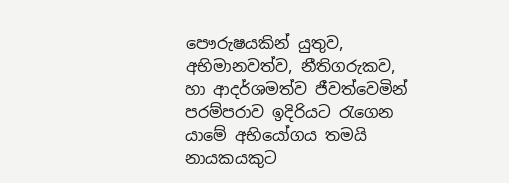පෞරුෂයකින් යුතුව, අභිමානවත්ව, නීතිගරුකව, හා ආදර්ශමත්ව ජීවත්වෙමින් පරම්පරාව ඉදිරියට රැගෙන යාමේ අභියෝගය තමයි නායකයකුට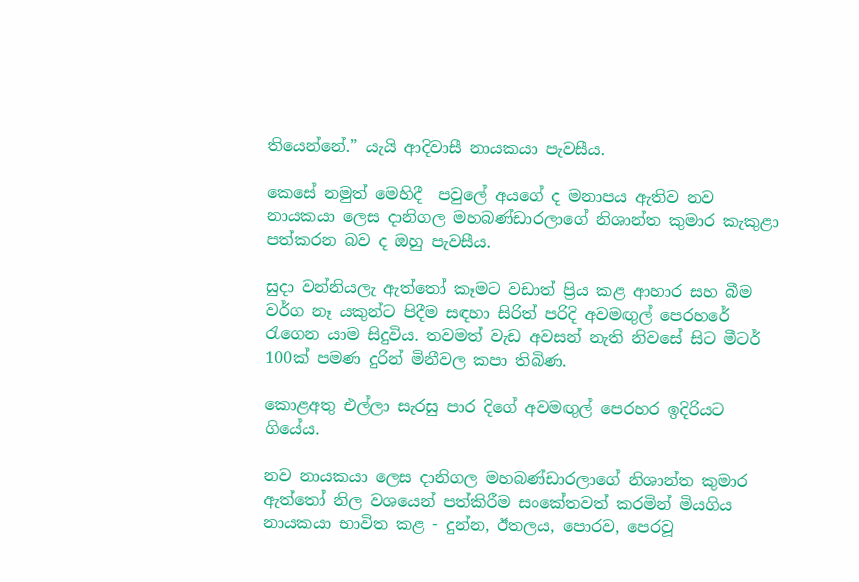තියෙන්නේ.” යැයි ආදිවාසී නායකයා පැවසීය.

කෙසේ නමුත් මෙහිදී  පවුලේ අයගේ ද මනාපය ඇතිව නව නායකයා ලෙස දානිගල මහබණ්ඩාරලාගේ නිශාන්ත කුමාර කැකුළා පත්කරන බව ද ඔහු පැවසීය.

සුදා වන්නියලැ ඇත්තෝ කෑමට වඩාත් ප්‍රිය කළ ආහාර සහ බීම වර්ග නෑ යකුන්ට පිදීම සඳහා සිරිත් පරිදි අවමඟුල් පෙරහරේ රැගෙන යාම සිදුවිය. තවමත් වැඩ අවසන් නැති නිවසේ සිට මීටර් 100ක් පමණ දුරින් මිනීවල කපා තිබිණ.

කොළඅතු එල්ලා සැරසු පාර දිගේ අවමඟුල් පෙරහර ඉදිරියට ගියේය.

නව නායකයා ලෙස දානිගල මහබණ්ඩාරලාගේ නිශාන්ත කුමාර ඇත්තෝ නිල වශයෙන් පත්කිරීම සංකේතවත් කරමින් මියගිය නායකයා භාවිත කළ - දුන්න, ඊතලය, පොරව, පෙරවූ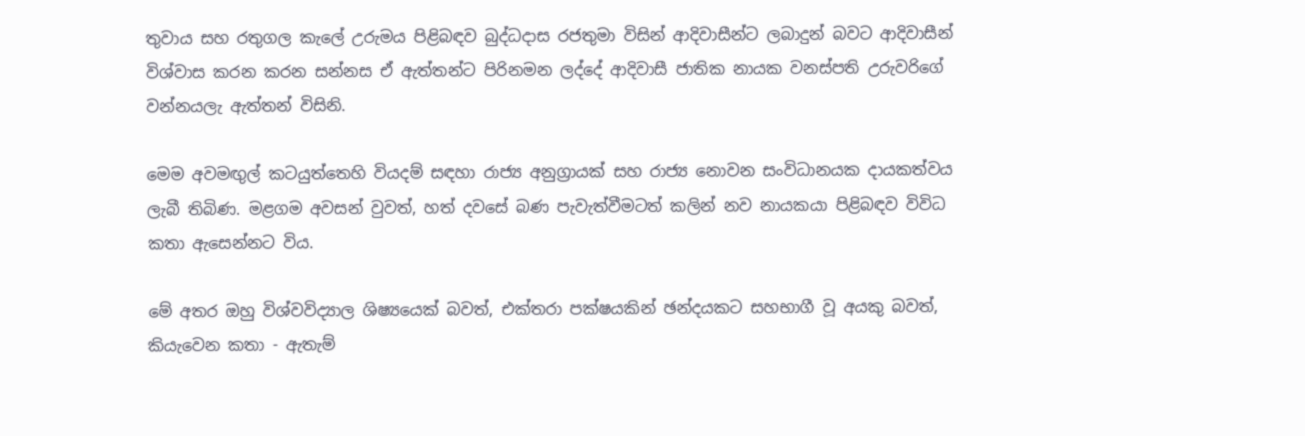තුවාය සහ රතුගල කැලේ උරුමය පිළිබඳව බුද්ධදාස රජතුමා විසින් ආදිවාසීන්ට ලබාදුන් බවට ආදිවාසීන් විශ්වාස කරන කරන සන්නස ඒ ඇත්තන්ට පිරිනමන ලද්දේ ආදිවාසී ජාතික නායක වනස්පති උරුවරිගේ වන්නයලැ ඇත්තන් විසිනි.

මෙම අවමඟුල් කටයුත්තෙහි වියදම් සඳහා රාජ්‍ය අනුග්‍රායක් සහ රාජ්‍ය නොවන සංවිධානයක දායකත්වය ලැබී තිබිණ. මළගම අවසන් වුවත්, හත් දවසේ බණ පැවැත්වීමටත් කලින් නව නායකයා පිළිබඳව විවිධ කතා ඇසෙන්නට විය.

මේ අතර ඔහු විශ්වවිද්‍යාල ශිෂ්‍යයෙක් බවත්, එක්තරා පක්ෂයකින් ඡන්දයකට සහභාගී වූ අයකු බවත්, කියැවෙන කතා - ඇතැම්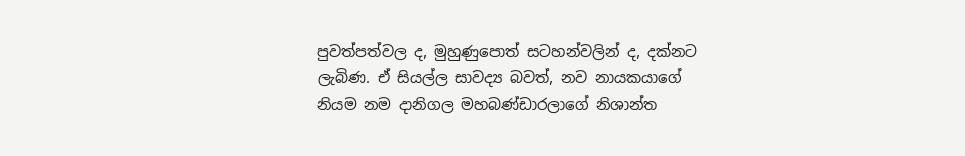පුවත්පත්වල ද, මුහුණුපොත් සටහන්වලින් ද, දක්නට ලැබිණ. ඒ සියල්ල සාවද්‍ය බවත්, නව නායකයාගේ නියම නම දානිගල මහබණ්ඩාරලාගේ නිශාන්ත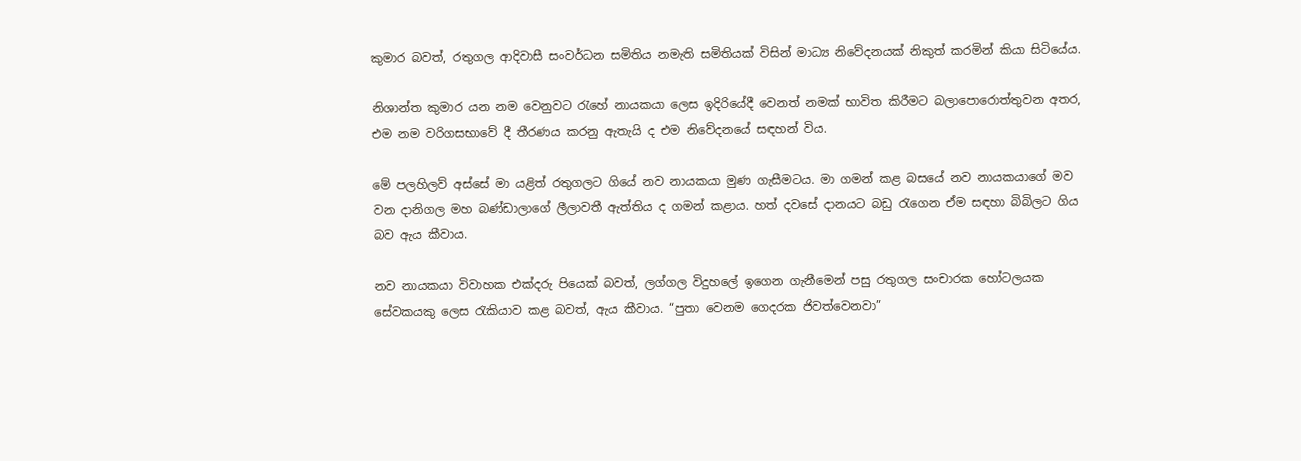කුමාර බවත්, රතුගල ආදිවාසී සංවර්ධන සමිතිය නමැති සමිතියක් විසින් මාධ්‍ය නිවේදනයක් නිකුත් කරමින් කියා සිටියේය.

නිශාන්ත කුමාර යන නම වෙනුවට රැහේ නායකයා ලෙස ඉදිරියේදී වෙනත් නමක් භාවිත කිරීමට බලාපොරොත්තුවන අතර, එම නම වරිගසභාවේ දී තීරණය කරනු ඇතැයි ද එම නිවේදනයේ සඳහන් විය.

මේ පලහිලව් අස්සේ මා යළිත් රතුගලට ගියේ නව නායකයා මුණ ගැසීමටය. මා ගමන් කළ බසයේ නව නායකයාගේ මව වන දානිගල මහ බණ්ඩාලාගේ ලීලාවතී ඇත්තිය ද ගමන් කළාය. හත් දවසේ දානයට බඩු රැගෙන ඒම සඳහා බිබිලට ගිය බව ඇය කීවාය.

නව නායකයා විවාහක එක්දරු පියෙක් බවත්, ලග්ගල විදුහලේ ඉගෙන ගැනීමෙන් පසු රතුගල සංචාරක හෝටලයක සේවකයකු ලෙස රැකියාව කළ බවත්, ඇය කීවාය. “පුතා වෙනම ගෙදරක ජිවත්වෙනවා”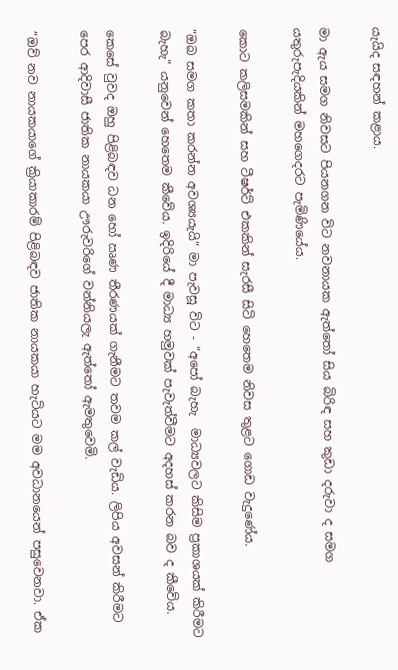යැයිද සඳහන් කළාය.

මා ඇය සමග නිවසට පියනගන විට නවනායක ඇත්තෝ සිය බිරිඳ සහ කුඩා දරුවා ද සමග යතුරුපැදියකින් මහගෙදරට පැමිණියේය.

කොට කලිසමකින් සහ ටීෂර්ට් එකකින් සැරසී සිටි හෙතෙම නිවස තුළට ගොඩ වැදුණේය.

“ඔබ සමග කතා කරන්න අවශ්‍යයැයි” මා පැවසූ විට - “අපෝ බැහැ  මාධ්‍යවලට කිසිම ප්‍රකාශයක් කිරීමට බැහැ” යනුවෙන් හෙතෙම කීවේය. ඉදිරියේ දී මාධ්‍ය හමුවක් පැවැත්වීමට අදහස් කරන බව ද කීවේය.

කෙසේ වුවද ඔහු පිළිබඳව ධන හෝ ඍණ තීරණයක් ගැනීමට තවම කල් වැඩිය. ලිපිය අවසන් කිරීමට පෙර ආදිවාසී ජාතික නායකයා ඌරුවරිගේ වන්නියලැ ඇත්තෝ ඇමතුවෙමි.

“ඔව් නව නායකයාගේ ක්‍රියාකාරම් පිළිබඳව ජාතික නායකයා හැටියට මම අවධානයෙන් පසුවෙනවා. ඒක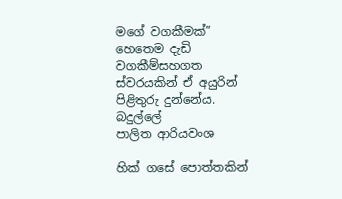මගේ වගකීමක්” හෙතෙම දැඩි වගකීම්සහගත ස්වරයකින් ඒ අයුරින් පිළිතුරු දුන්නේය.
බදුල්ලේ
පාලිත ආරියවංශ

හික් ගසේ පොත්තකින්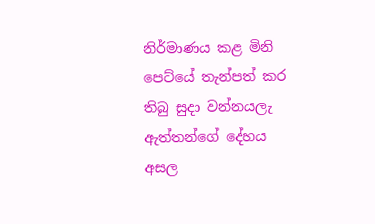නිර්මාණය කළ මිනි පෙට්යේ තැන්පත් කර තිබු සුදා වන්නයලැ ඇත්තන්ගේ දේහය අසල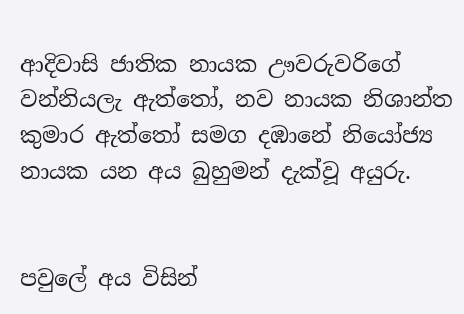ආදිවාසි ජාතික නායක ඌවරුවරිගේ වන්නියලැ ඇත්තෝ, නව නායක නිශාන්ත කුමාර ඇත්තෝ සමග දඹානේ නියෝජ්‍ය නායක යන අය බුහුමන් දැක්වූ අයුරු.


පවුලේ අය විසින්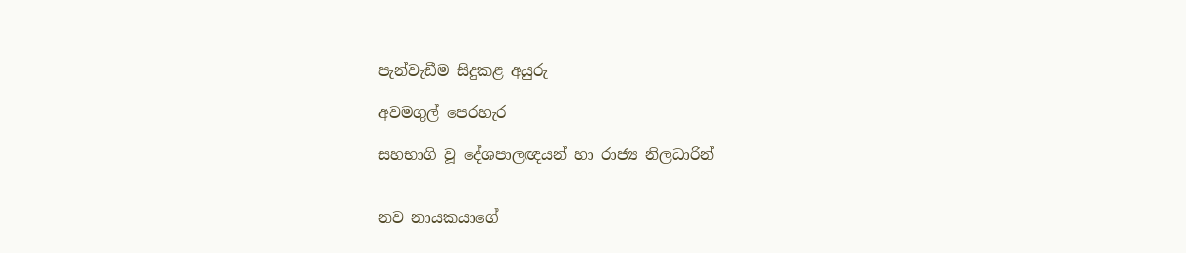පැන්වැඩීම සිදුකළ අයුරු

අවමගුල් පෙරහැර

සහභාගි වූ දේශපාලඥයන් හා රාජ්‍ය නිලධාරින්


නව නායකයාගේ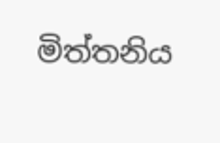මිත්තනිය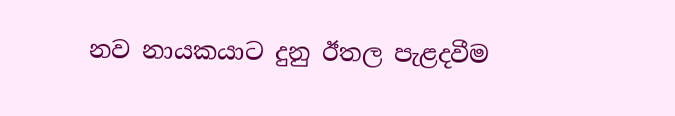නව නායකයාට දුනු ඊතල පැළදවීම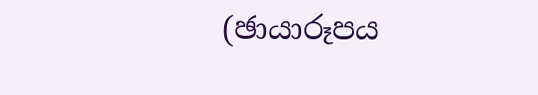(ඡායාරූපය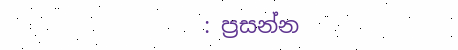: ප්‍රසන්න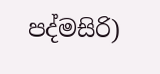පද්මසිරි)